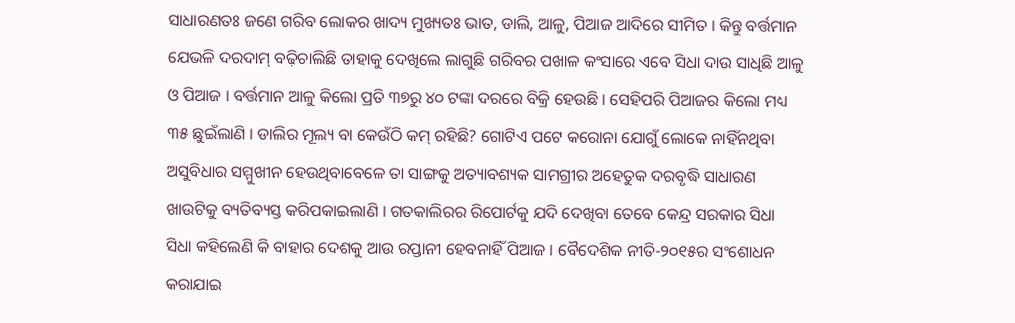ସାଧାରଣତଃ ଜଣେ ଗରିବ ଲୋକର ଖାଦ୍ୟ ମୁଖ୍ୟତଃ ଭାତ, ଡାଲି, ଆଳୁ, ପିଆଜ ଆଦିରେ ସୀମିତ । କିନ୍ତୁ ବର୍ତ୍ତମାନ ଯେଭଳି ଦରଦାମ୍ ବଢ଼ିଚାଲିଛି ତାହାକୁ ଦେଖିଲେ ଲାଗୁଛି ଗରିବର ପଖାଳ କଂସାରେ ଏବେ ସିଧା ଦାଉ ସାଧିଛି ଆଳୁ ଓ ପିଆଜ । ବର୍ତ୍ତମାନ ଆଳୁ କିଲୋ ପ୍ରତି ୩୭ରୁ ୪୦ ଟଙ୍କା ଦରରେ ବିକ୍ରି ହେଉଛି । ସେହିପରି ପିଆଜର କିଲୋ ମଧ୍ୟ ୩୫ ଛୁଇଁଲାଣି । ଡାଲିର ମୂଲ୍ୟ ବା କେଉଁଠି କମ୍ ରହିଛି? ଗୋଟିଏ ପଟେ କରୋନା ଯୋଗୁଁ ଲୋକେ ନାହିଁନଥିବା ଅସୁବିଧାର ସମ୍ମୁଖୀନ ହେଉଥିବାବେଳେ ତା ସାଙ୍ଗକୁ ଅତ୍ୟାବଶ୍ୟକ ସାମଗ୍ରୀର ଅହେତୁକ ଦରବୃଦ୍ଧି ସାଧାରଣ ଖାଉଟିକୁ ବ୍ୟତିବ୍ୟସ୍ତ କରିପକାଇଲାଣି । ଗତକାଲିରର ରିପୋର୍ଟକୁ ଯଦି ଦେଖିବା ତେବେ କେନ୍ଦ୍ର ସରକାର ସିଧା ସିଧା କହିଲେଣି କି ବାହାର ଦେଶକୁ ଆଉ ରପ୍ତାନୀ ହେବନାହିଁ ପିଆଜ । ବୈଦେଶିକ ନୀତି-୨୦୧୫ର ସଂଶୋଧନ କରାଯାଇ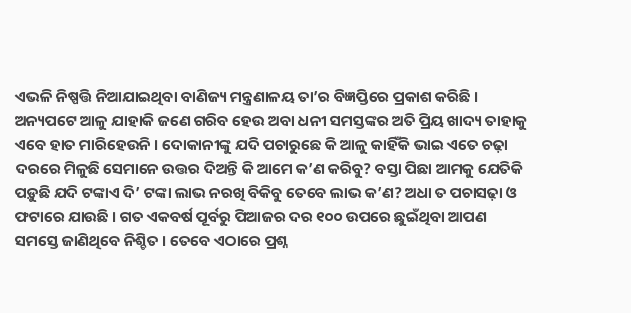ଏଭଳି ନିଷ୍ପତ୍ତି ନିଆଯାଇଥିବା ବାଣିଜ୍ୟ ମନ୍ତ୍ରଣାଳୟ ତା’ର ବିଜ୍ଞପ୍ତିରେ ପ୍ରକାଶ କରିଛି । ଅନ୍ୟପଟେ ଆଳୁ ଯାହାକି ଜଣେ ଗରିବ ହେଉ ଅବା ଧନୀ ସମସ୍ତଙ୍କର ଅତି ପ୍ରିୟ ଖାଦ୍ୟ ତାହାକୁ ଏବେ ହାତ ମାରିହେଉନି । ଦୋକାନୀଙ୍କୁ ଯଦି ପଚାରୁଛେ କି ଆଳୁ କାହିଁକି ଭାଇ ଏତେ ଚଢ଼ା ଦରରେ ମିଳୁଛି ସେମାନେ ଉତ୍ତର ଦିଅନ୍ତି କି ଆମେ କ’ଣ କରିବୁ? ବସ୍ତା ପିଛା ଆମକୁ ଯେତିକି ପଡ଼ୁଛି ଯଦି ଟଙ୍କାଏ ଦି’ ଟଙ୍କା ଲାଭ ନରଖି ବିକିବୁ ତେବେ ଲାଭ କ’ଣ? ଅଧା ତ ପଚାସଢ଼ା ଓ ଫଟାରେ ଯାଉଛି । ଗତ ଏକବର୍ଷ ପୂର୍ବରୁ ପିଆଜର ଦର ୧୦୦ ଉପରେ ଛୁଇଁଥିବା ଆପଣ ସମସ୍ତେ ଜାଣିଥିବେ ନିଶ୍ଚିତ । ତେବେ ଏଠାରେ ପ୍ରଶ୍ନ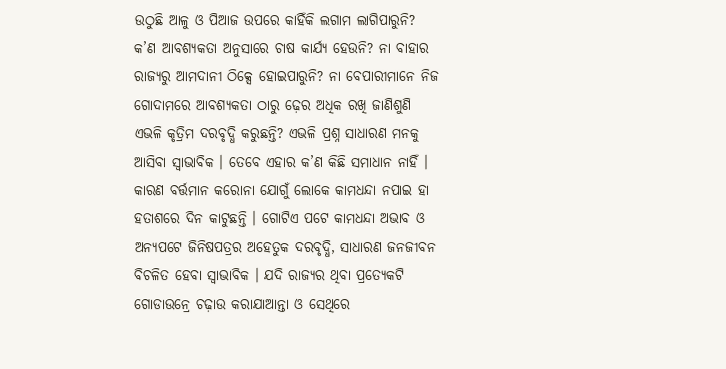ଉଠୁଛି ଆଳୁ ଓ ପିଆଜ ଉପରେ କାହିଁକି ଲଗାମ ଲାଗିପାରୁନି? କ’ଣ ଆବଶ୍ୟକତା ଅନୁସାରେ ଚାଷ କାର୍ଯ୍ୟ ହେଉନି? ନା ବାହାର ରାଜ୍ୟରୁ ଆମଦାନୀ ଠିକ୍ସେ ହୋଇପାରୁନି? ନା ବେପାରୀମାନେ ନିଜ ଗୋଦାମରେ ଆବଶ୍ୟକତା ଠାରୁ ଢ଼େର ଅଧିକ ରଖି ଜାଣିଶୁଣି ଏଭଳି କୃତ୍ରିମ ଦରବୃଦ୍ଧି କରୁଛନ୍ତି? ଏଭଳି ପ୍ରଶ୍ନ ସାଧାରଣ ମନକୁ ଆସିବା ସ୍ୱାଭାବିକ । ତେବେ ଏହାର କ’ଣ କିଛି ସମାଧାନ ନାହିଁ । କାରଣ ବର୍ତ୍ତମାନ କରୋନା ଯୋଗୁଁ ଲୋକେ କାମଧନ୍ଦା ନପାଇ ହା ହତାଶରେ ଦିନ କାଟୁଛନ୍ତି । ଗୋଟିଏ ପଟେ କାମଧନ୍ଦା ଅଭାବ ଓ ଅନ୍ୟପଟେ ଜିନିଷପତ୍ରର ଅହେତୁକ ଦରବୃଦ୍ଧି, ସାଧାରଣ ଜନଜୀବନ ବିଚଳିତ ହେବା ସ୍ୱାଭାବିକ । ଯଦି ରାଜ୍ୟର ଥିବା ପ୍ରତ୍ୟେକଟି ଗୋଡାଉନ୍ରେ ଚଢ଼ାଉ କରାଯାଆନ୍ତା ଓ ସେଥିରେ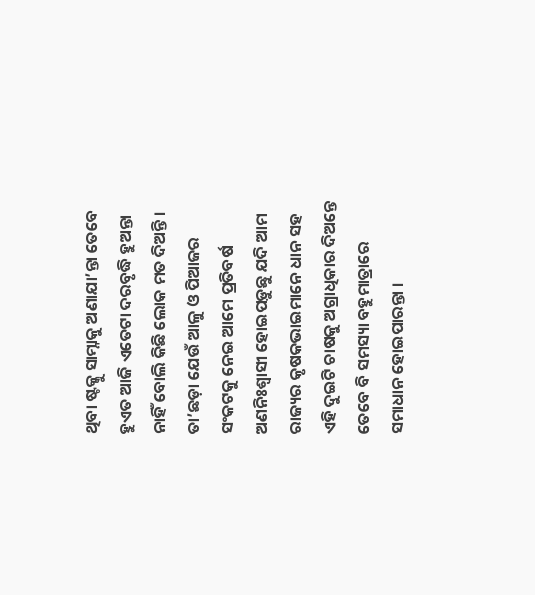ଥିବା ଷ୍ଟକ୍କୁ ସାମ୍ନାକୁ ଅଣାଯା’ନ୍ତା ତେବେ ହୁଏତ ଆଜି ଏତେଟା ଦରବୃଦ୍ଧି ହୁଅନ୍ତା ନାହିଁ ବୋଲି କିଛି ଲୋକ ମତ ଦିଅନ୍ତି । ତା’ଛଡ଼ା ଯେଉଁ ଆଳୁ ଓ ପିଆଜର ସଂକଟକୁ ନେଇ ଆମେ ପ୍ରତିବର୍ଷ ଅଣନିଃଶ୍ୱାସୀ ହୋଇପଡ଼ୁଛୁ ଯଦି ଆମ ରାଜ୍ୟର କୃଷକଭାଇମାନେ ଧାନ ସହ ଏହି ଦୁଇଟି ଚାଷକୁ ଅଗ୍ରାଧିକାର ଦିଅନ୍ତେ ତେବେ ବି ସମସ୍ୟା ବହୁମାତ୍ରାରେ ସମାଧାନ ହୋଇପାରନ୍ତା ।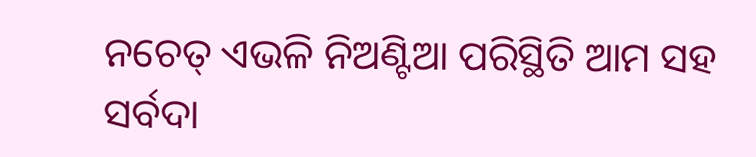ନଚେତ୍ ଏଭଳି ନିଅଣ୍ଟିଆ ପରିସ୍ଥିତି ଆମ ସହ ସର୍ବଦା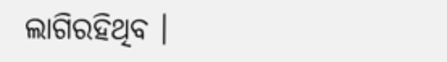ଲାଗିରହିଥିବ ।